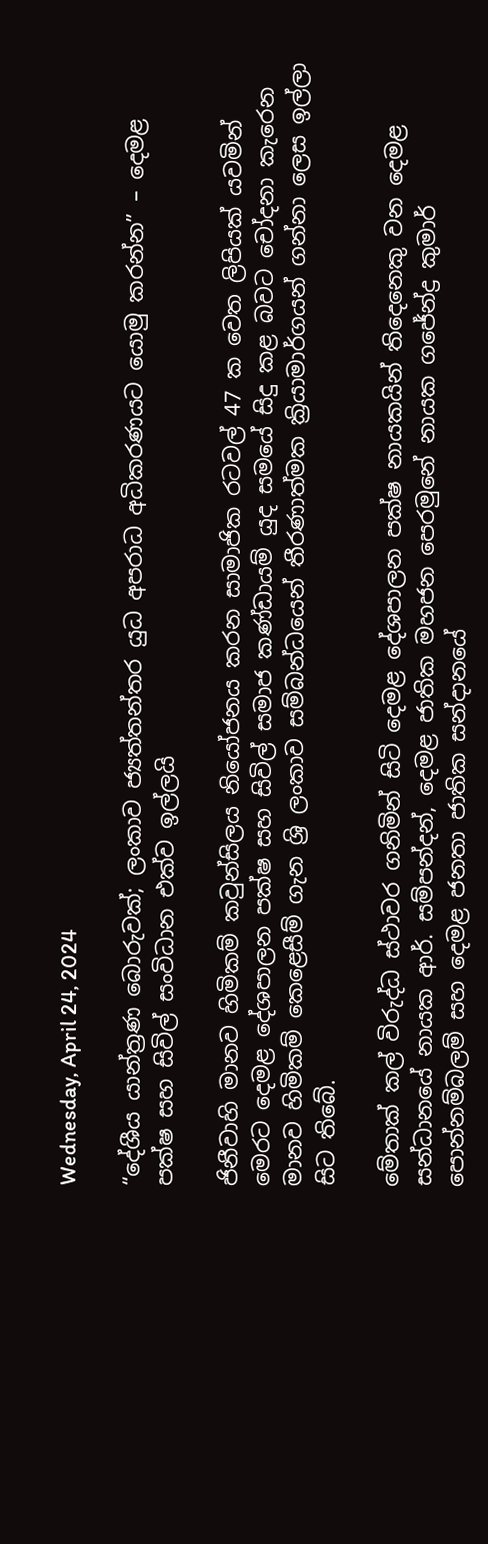Wednesday, April 24, 2024

“දේශීය යාන්ත්‍රණ බොරුවක්; ලංකාව ජ්‍යත්තන්තර යුධ අපරාධ අධිකරණයට යොමු කරන්න” – දෙමළ පක්ෂ සහ සිවිල් සංවිධාන එක්ව ඉල්ලයි

ජිනීවාහි මානව හිමිකම් කවුන්සිලය නියෝජනය කරන සාමාජික රටවල් 47 ක වෙත ලිපියක් යවමින් මෙරට දෙමළ දේශපාලන පක්ෂ සහ සිවිල් සමාජ කණ්ඩායම් යුද සමයේ සිදු කළ බවට චෝදනා කැරෙන මානව හිමිකම් කෙළෙසීම් ගැන ශ්‍රි ලංකාව සම්බන්ධයෙන් තීරණාත්මක ක්‍රියාමාර්ගයන් ගන්නා ලෙස ඉල්ලා සිට තිබේ.

මේතාක් කල් විරුද්ධ ස්ථාවර ගනිමින් සිටි දෙමළ දේශපාලන පක්ෂ නායකයින් තිදෙනෙකු වන දෙමළ සන්ධානයේ නායක ආර්. සම්පන්දන්, දෙමළ ජාතික මහජන පෙරමුනේ නායක ගජේන්ද්‍ර කුමාර් පොන්නම්බලම් සහ දෙමළ ජනතා ජාතික සන්දානයේ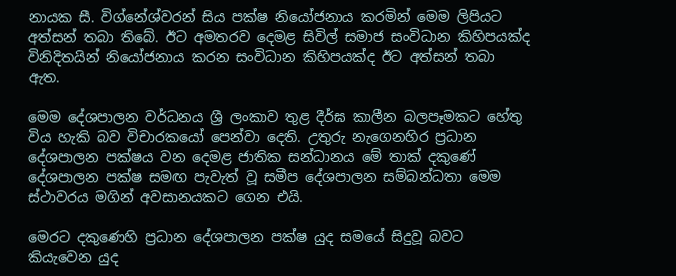නායක සී. විග්නේශ්වරන් සිය පක්ෂ නියෝජනාය කරමින් මෙම ලිපියට අත්සන් තබා තිබේ. ඊට අමතරව දෙමළ සිවිල් සමාජ සංවිධාන කිහිපයක්ද විනිදිතයින් නියෝජනාය කරන සංවිධාන කිහිපයක්ද ඊට අත්සන් තබා ඇත.

මෙම දේශපාලන වර්ධනය ශ්‍රී ලංකාව තුළ දීර්ඝ කාලීන බලපෑමකට හේතු විය හැකි බව විචාරකයෝ පෙන්වා දෙති. උතුරු නැගෙනහිර ප්‍රධාන දේශපාලන පක්ෂය වන දෙමළ ජාතික සන්ධානය මේ තාක් දකුණේ දේශපාලන පක්ෂ සමඟ පැවැත් වූ සමීප දේශපාලන සම්බන්ධතා මෙම ස්ථාවරය මගින් අවසානයකට ගෙන එයි.

මෙරට දකුණෙහි ප්‍රධාන දේශපාලන පක්ෂ යුද සමයේ සිදුවූ බවට කියැවෙන යුද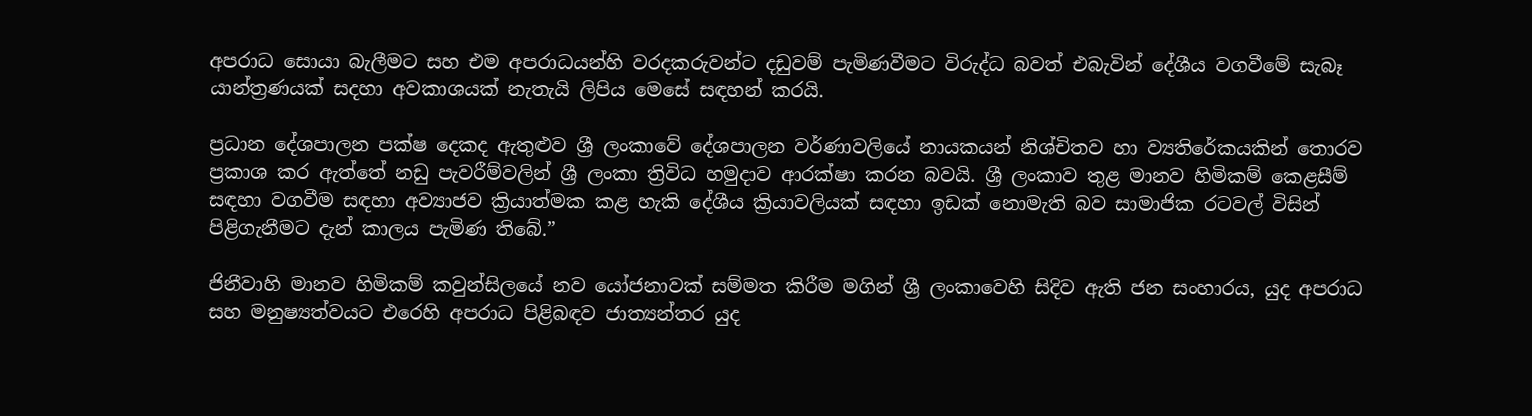අපරාධ සොයා බැලීමට සහ එම අපරාධයන්හි වරදකරුවන්ට දඩුවම් පැමිණවීමට විරුද්ධ බවත් එබැවින් දේශීය වගවීමේ සැබෑ යාන්ත්‍රණයක් සදහා අවකාශයක් නැතැයි ලිපිය මෙසේ සඳහන් කරයි.

ප්‍රධාන දේශපාලන පක්ෂ දෙකද ඇතුළුව ශ්‍රී ලංකාවේ දේශපාලන වර්ණාවලියේ නායකයන් නිශ්චිතව හා ව්‍යතිරේකයකින් තොරව ප්‍රකාශ කර ඇත්තේ නඩු පැවරීම්වලින් ශ්‍රී ලංකා ත්‍රිවිධ හමුදාව ආරක්ෂා කරන බවයි. ශ්‍රී ලංකාව තුළ මානව හිමිකම් කෙළසීම් සඳහා වගවීම සඳහා අව්‍යාජව ක්‍රියාත්මක කළ හැකි දේශීය ක්‍රියාවලියක් සඳහා ඉඩක් නොමැති බව සාමාජික රටවල් විසින් පිළිගැනීමට දැන් කාලය පැමිණ තිබේ.”

ජිනීවාහි මානව හිමිකම් කවුන්සිලයේ නව යෝජනාවක් සම්මත කිරීම මගින් ශ්‍රී ලංකාවෙහි සිදිව ඇති ජන සංහාරය, යුද අපරාධ සහ මනුෂ්‍යත්වයට එරෙහි අපරාධ පිළිබඳව ජාත්‍යන්තර යුද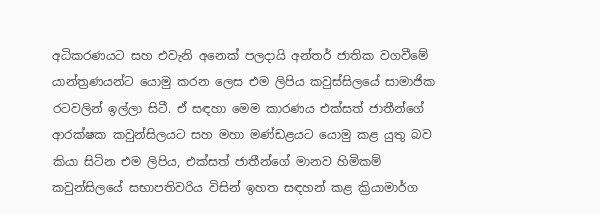අධිකරණයට සහ එවැනි අනෙක් පලදායි අන්තර් ජාතික වගවීමේ යාන්ත්‍රණයන්ට යොමු කරන ලෙස එම ලිපිය කවුස්සිලයේ සාමාජික රටවලින් ඉල්ලා සිටී. ඒ සඳහා මෙම කාරණය එක්සත් ජාතීන්ගේ ආරක්ෂක කවුන්සිලයට සහ මහා මණ්ඩළයට යොමු කළ යුතු බව කියා සිටින එම ලිපිය, එක්සත් ජාතීන්ගේ මානව හිමිකම් කවුන්සිලයේ සභාපතිවරිය විසින් ඉහත සඳහන් කළ ක්‍රියාමාර්ග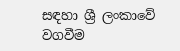සඳහා ශ්‍රී ලංකාවේ වගවීම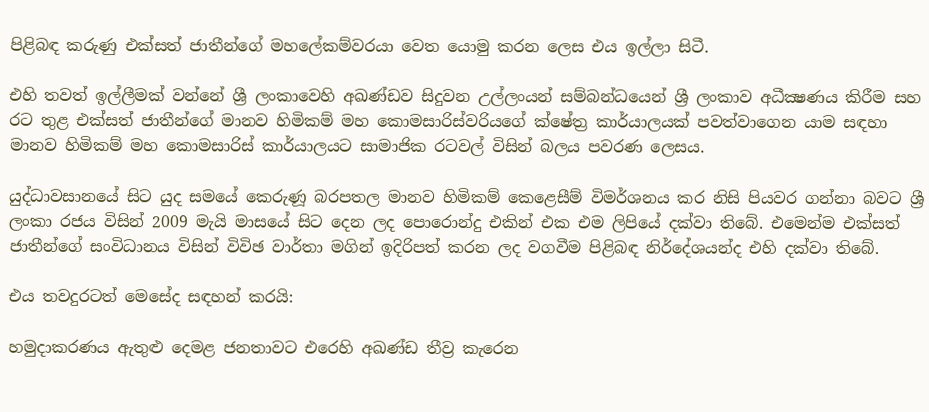පිළිබඳ කරුණු එක්සත් ජාතීන්ගේ මහලේකම්වරයා වෙත යොමු කරන ලෙස එය ඉල්ලා සිටී.

එහි තවත් ඉල්ලීමක් වන්නේ ශ්‍රී ලංකාවෙහි අඛණ්ඩව සිදුවන උල්ලංයන් සම්බන්ධයෙන් ශ්‍රී ලංකාව අධීක්‍ෂණය කිරීම සහ රට තුළ එක්සත් ජාතීන්ගේ මානව හිමිකම් මහ කොමසාරිස්වරියගේ ක්ෂේත්‍ර කාර්යාලයක් පවත්වාගෙන යාම සඳහා මානව හිමිකම් මහ කොමසාරිස් කාර්යාලයට සාමාජික රටවල් විසින් බලය පවරණ ලෙසය.

යුද්ධාවසානයේ සිට යුද සමයේ කෙරුණූ බරපතල මානව හිමිකම් කෙළෙසීම් විමර්ශනය කර නිසි පියවර ගන්නා බවට ශ්‍රී ලංකා රජය විසින් 2009 මැයි මාසයේ සිට දෙන ලද පොරොන්දු එකින් එක එම ලිපියේ දක්වා තිබේ. එමෙන්ම එක්සත් ජාතීන්ගේ සංවිධානය විසින් විවිඡ වාර්තා මගින් ඉදිරිපත් කරන ලද වගවීම පිළිබඳ නිර්දේශයන්ද එහි දක්වා තිබේ.

එය තවදුරටත් මෙසේද සඳහන් කරයි:

හමුදාකරණය ඇතුළු දෙමළ ජනතාවට එරෙහි අඛණ්ඩ තීව්‍ර කැරෙන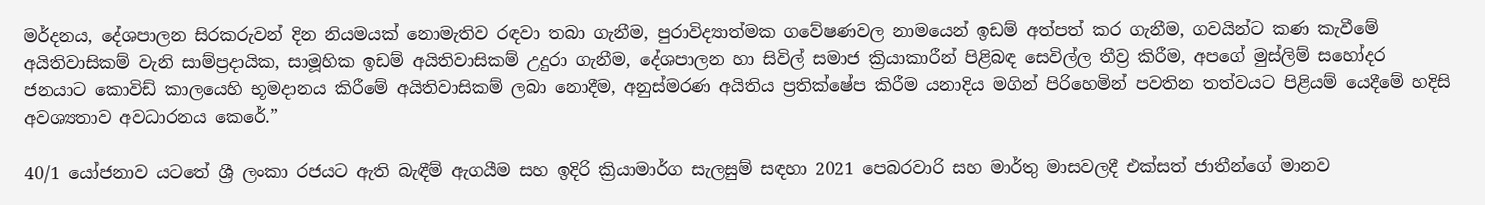මර්දනය, දේශපාලන සිරකරුවන් දින නියමයක් නොමැතිව රඳවා තබා ගැනීම, පුරාවිද්‍යාත්මක ගවේෂණවල නාමයෙන් ඉඩම් අත්පත් කර ගැනීම, ගවයින්ට කණ කැවීමේ අයිතිවාසිකම් වැනි සාම්ප්‍රදායික, සාමූහික ඉඩම් අයිතිවාසිකම් උදුරා ගැනීම, දේශපාලන හා සිවිල් සමාජ ක්‍රියාකාරීන් පිළිබඳ සෙවිල්ල තීව්‍ර කිරීම, අපගේ මුස්ලිම් සහෝදර ජනයාට කොවිඩ් කාලයෙහි භූමදානය කිරීමේ අයිතිවාසිකම් ලබා නොදීම, අනුස්මරණ අයිතිය ප්‍රතික්ෂේප කිරීම යනාදිය මගින් පිරිහෙමින් පවතින තත්වයට පිළියම් යෙදීමේ හදිසි අවශ්‍යතාව අවධාරනය කෙරේ.”

40/1 යෝජනාව යටතේ ශ්‍රී ලංකා රජයට ඇති බැඳීම් ඇගයීම සහ ඉදිරි ක්‍රියාමාර්ග සැලසුම් සඳහා 2021 පෙබරවාරි සහ මාර්තු මාසවලදී එක්සත් ජාතීන්ගේ මානව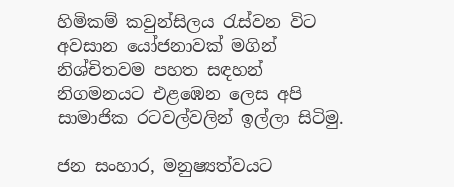හිමිකම් කවුන්සිලය රැස්වන විට අවසාන යෝජනාවක් මගින් නිශ්චිතවම පහත සඳහන් නිගමනයට එළඹෙන ලෙස අපි සාමාජික රටවල්වලින් ඉල්ලා සිටිමු.

ජන සංහාර, මනුෂ්‍යත්වයට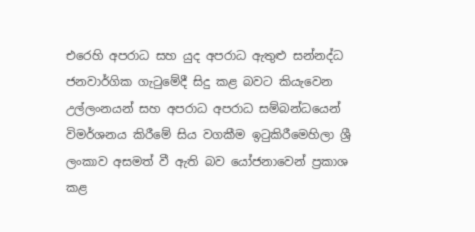එරෙහි අපරාධ සහ යුද අපරාධ ඇතුළු සන්නද්ධ ජනවාර්ගික ගැටුමේදී සිදු කළ බවට කියැවෙන උල්ලංනයන් සහ අපරාධ අපරාධ සම්බන්ධයෙන් විමර්ශනය කිරීමේ සිය වගකීම ඉටුකිරීමෙහිලා ශ්‍රී ලංකාව අසමත් වී ඇති බව යෝජනාවෙන් ප්‍රකාශ කළ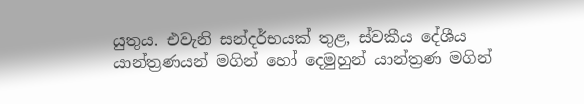යුතුය. එවැනි සන්දර්භයක් තුළ, ස්වකීය දේශීය යාන්ත්‍රණයන් මගින් හෝ දෙමුහුන් යාන්ත්‍රණ මගින්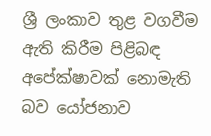ශ්‍රී ලංකාව තුළ වගවීම ඇති කිරීම පිළිබඳ අපේක්ෂාවක් නොමැති බව යෝජනාව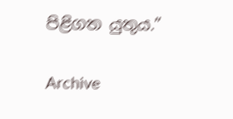පිළිගත යුතුය.”

Archive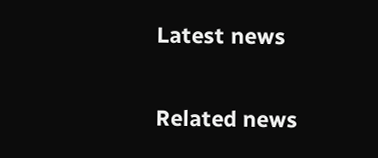Latest news

Related news